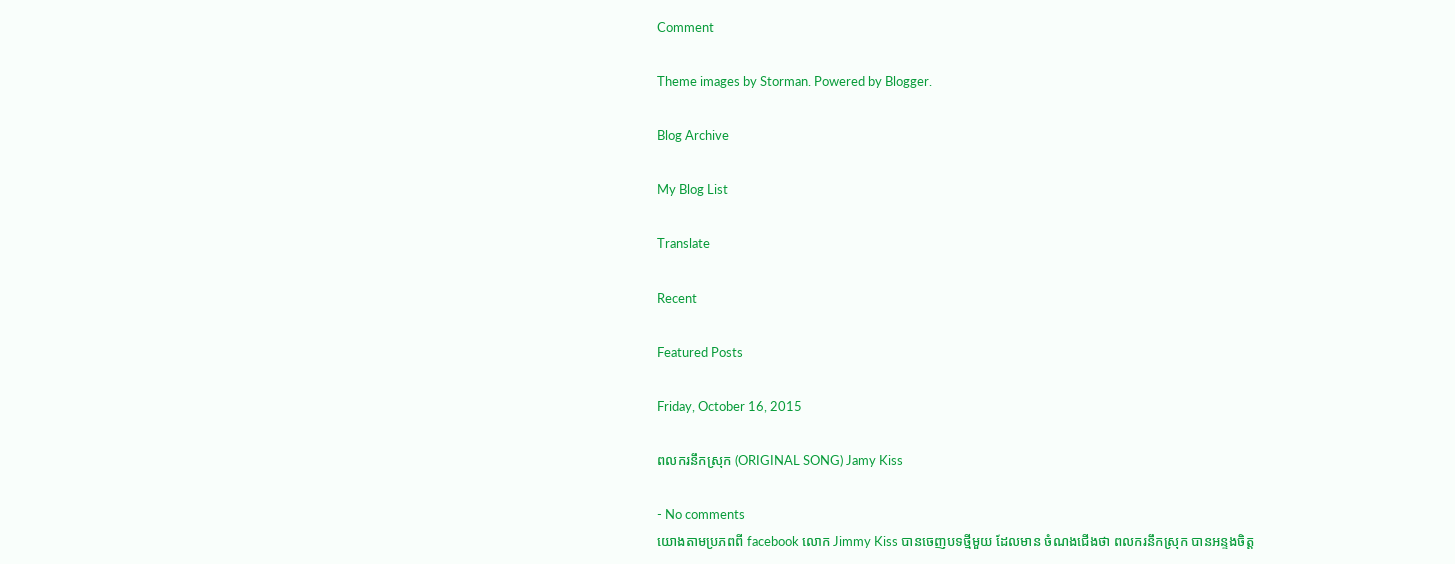Comment

Theme images by Storman. Powered by Blogger.

Blog Archive

My Blog List

Translate

Recent

Featured Posts

Friday, October 16, 2015

ពលករនឹកស្រុក (ORIGINAL SONG) Jamy Kiss

- No comments
យោងតាមប្រភពពី facebook លោក Jimmy Kiss បានចេញបទថ្មីមួយ ដែលមាន ចំណងជើងថា ពលករនឹកស្រុក បានអន្ទងចិត្ត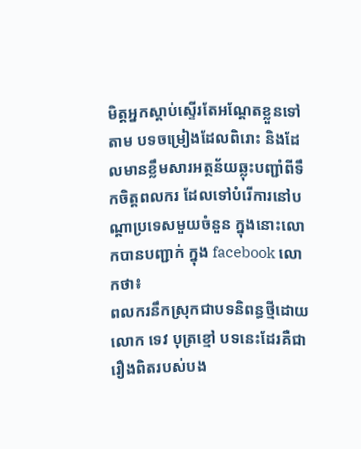មិត្តអ្នកស្តាប់ស្ទើរតែអណ្តែតខ្លួនទៅតាម បទចម្រៀងដែលពិរោះ និងដែលមានខ្លឹមសារអត្ថន័យឆ្លុះបញ្ជាំពីទឹកចិត្តពលករ ដែលទៅបំរើការនៅបណ្តាប្រទេសមួយចំនួន ក្នុងនោះលោកបានបញ្ជាក់ ក្នុង facebook លោកថា៖
ពលករនឹកស្រុកជាបទនិពន្ធថ្មីដោយលោក ទេវ បុត្រខ្មៅ បទនេះដែរគឺជារឿងពិតរបស់បង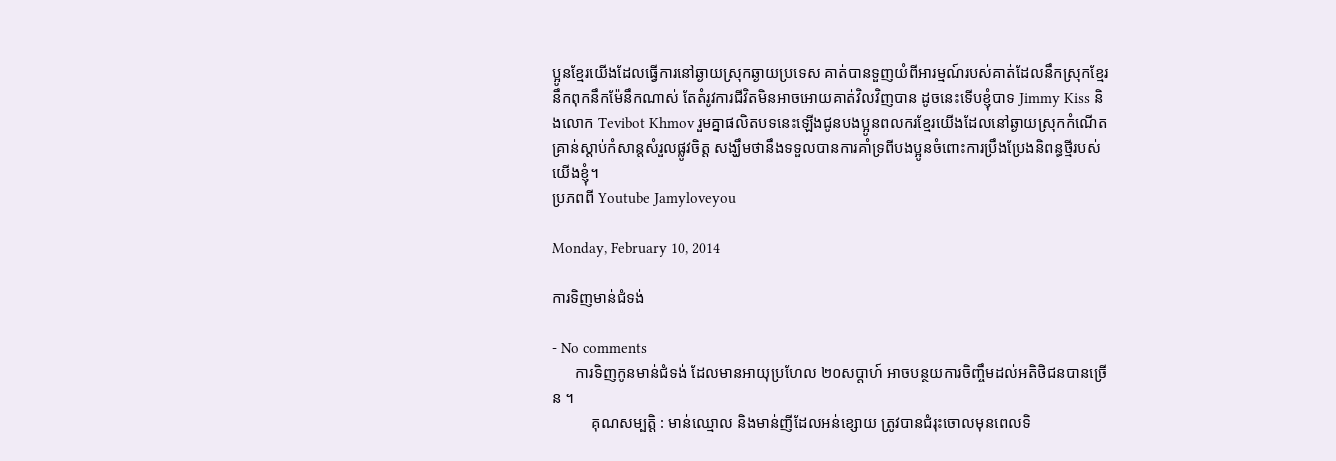ប្អូនខ្មែរយេីងដែលធ្វេីការនៅឆ្ងាយស្រុកឆ្ងាយប្រទេស គាត់បានទួញយំពីអារម្មណ៍របស់គាត់ដែលនឹកស្រុកខ្មែរ នឹកពុកនឹកម៉ែនឹកណាស់ តែតំរូវការជីវិតមិនអាចអោយគាត់វិលវិញបាន ដូចនេះទេីបខ្ញុំបាទ Jimmy Kiss និងលោក Tevibot Khmov រួមគ្នាផលិតបទនេះឡេីងជូនបងប្អូនពលករខ្មែរយេីងដែលនៅឆ្ងាយស្រុកកំណេីត គ្រាន់ស្តាប់កំសាន្តសំរួលផ្លូវចិត្ត សង្ឃឹមថានឹងទទួលបានការគាំទ្រពីបងប្អូនចំពោះការប្រឹងប្រែងនិពន្ធថ្មីរបស់យេីងខ្ញុំ។
ប្រភពពី Youtube Jamyloveyou

Monday, February 10, 2014

ការទិញមាន់ជំទង់

- No comments
      ការទិញកូនមាន់ជំទង់ ដែលមានអាយុប្រហែល ២០សប្តាហ៍ អាចបន្ថយការចិញ្ចឹមដល់អតិថិជនបានច្រើន ។
          គុណសម្បត្តិ : មាន់ឈ្មោល និងមាន់ញីដែលអន់ខ្សោយ ត្រូវបានជំរុះចោលមុនពេលទិ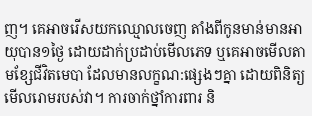ញ។ គេអាចរើសយកឈ្មោលចេញ តាំងពីកូនមាន់មានអាយុបាន១ថ្ងៃ ដោយដាក់ប្រដាប់មើលភេទ ឬគេអាចមើលតាមខ្សែជីវិតមេបា ដែលមានលក្ខណ:ផ្សេងៗគ្នា ដោយពិនិត្យមើលរោមរបស់វា។ ការចាក់ថ្នាំការពារ និ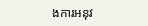ងការអនុវ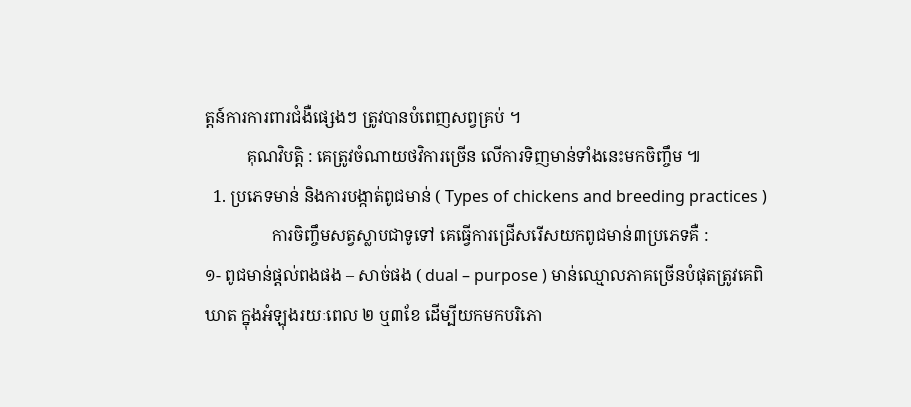ត្តន៍ការការពារជំងឺផ្សេងៗ ត្រូវបានបំពេញសព្វគ្រប់ ។
          គុណវិបត្តិ : គេត្រូវចំណាយថវិការច្រើន លើការទិញមាន់ទាំងនេះមកចិញ្ចឹម ៕
  1. ប្រភេទមាន់ និងការបង្កាត់ពូជមាន់ ( Types of chickens and breeding practices )
                ការចិញ្ចឹមសត្វស្លាបជាទូទៅ គេធ្វើការជ្រើសរើសយកពូជមាន់៣ប្រភេទគឺ :
១- ពូជមាន់ផ្តល់ពងផង – សាច់ផង ( dual – purpose ) មាន់ឈ្មោលភាគច្រើនបំផុតត្រូវគេពិឃាត ក្នុងអំឡុងរយៈពេល ២ ឬ៣ខែ ដើម្បីយកមកបរិភោ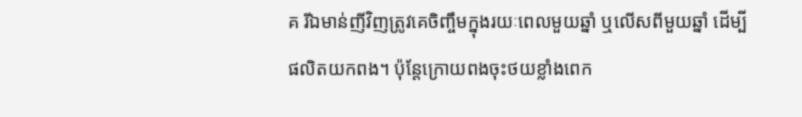គ រីឯមាន់ញីវិញត្រូវគេចិញ្ចឹមក្នុងរយៈពេលមួយឆ្នាំ ឬលើសពីមួយឆ្នាំ ដើម្បីផលិតយកពង។ ប៉ុន្តែក្រោយពងចុះថយខ្លាំងពេក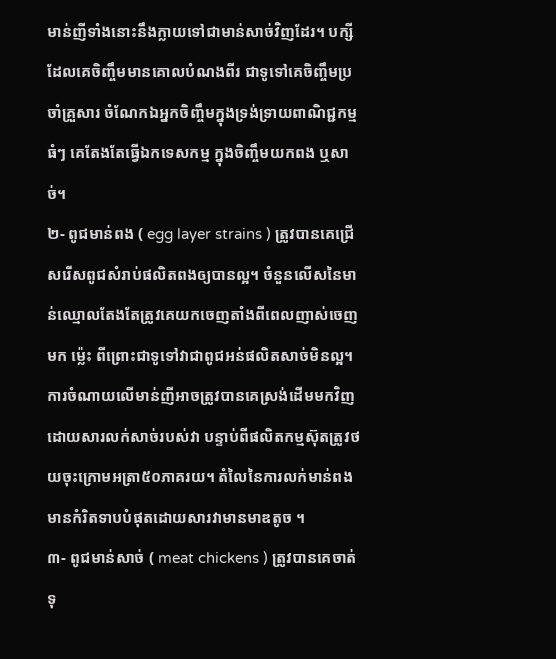មាន់ញីទាំងនោះនឹងក្លាយទៅជាមាន់សាច់វិញដែរ។ បក្សីដែលគេចិញ្ចឹមមានគោលបំណងពីរ ជាទូទៅគេចិញ្ចឹមប្រចាំគ្រួសារ ចំណែកឯអ្នកចិញ្ចឹមក្នុងទ្រង់ទ្រាយពាណិជ្ជកម្មធំៗ គេតែងតែធ្វើឯកទេសកម្ម ក្នុងចិញ្ចឹមយកពង ឬសាច់។
២- ពូជមាន់ពង ( egg layer strains ) ត្រូវបានគេជ្រើសរើសពូជសំរាប់ផលិតពងឲ្យបានល្អ។ ចំនួនលើសនៃមាន់ឈ្មោលតែងតែត្រូវគេយកចេញតាំងពីពេលញាស់ចេញមក ម្ល៉េះ ពីព្រោះជាទូទៅវាជាពូជអន់ផលិតសាច់មិនល្អ។ ការចំណាយលើមាន់ញីអាចត្រូវបានគេស្រង់ដើមមកវិញ ដោយសារលក់សាច់របស់វា បន្ទាប់ពីផលិតកម្មស៊ុតត្រូវថយចុះក្រោមអត្រា៥០ភាគរយ។ តំលៃនៃការលក់មាន់ពង មានកំរិតទាបបំផុតដោយសារវាមានមាឌតូច ។
៣- ពូជមាន់សាច់ ( meat chickens ) ត្រូវបានគេចាត់ទុ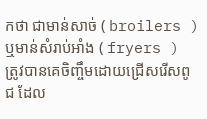កថា ជាមាន់សាច់ ( broilers ) ឬមាន់សំរាប់អាំង ( fryers ) ត្រូវបានគេចិញ្ចឹមដោយជ្រើសរើសពូជ ដែល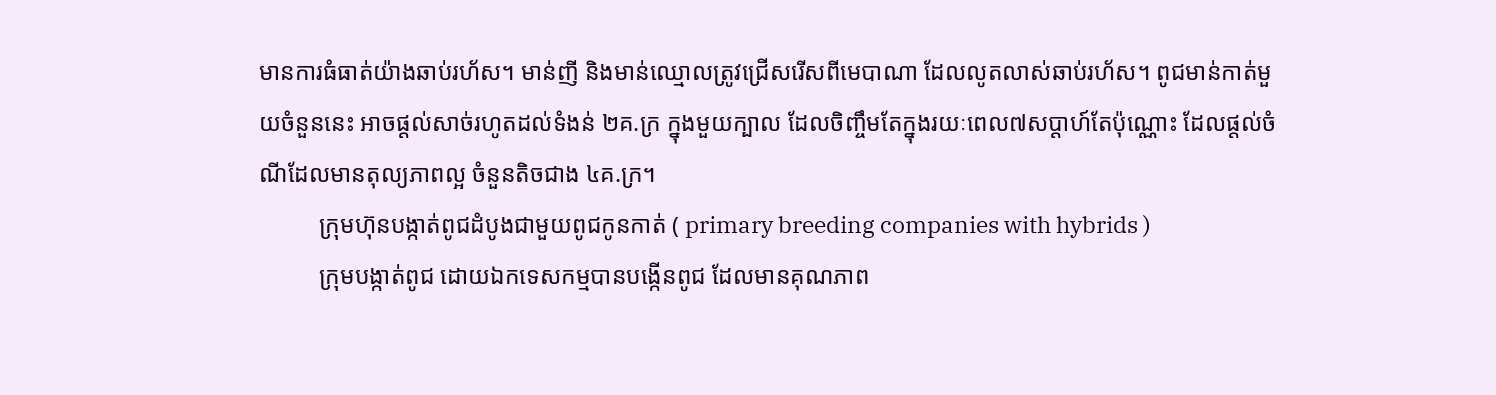មានការធំធាត់យ៉ាងឆាប់រហ័ស។ មាន់ញី និងមាន់ឈ្មោលត្រូវជ្រើសរើសពីមេបាណា ដែលលូតលាស់ឆាប់រហ័ស។ ពូជមាន់កាត់មួយចំនួននេះ អាចផ្តល់សាច់រហូតដល់ទំងន់ ២គ.ក្រ ក្នុងមួយក្បាល ដែលចិញ្ចឹមតែក្នុងរយៈពេល៧សប្តាហ៍តែប៉ុណ្ណោះ ដែលផ្តល់ចំណីដែលមានតុល្យភាពល្អ ចំនួនតិចជាង ៤គ.ក្រ។
          ក្រុមហ៊ុនបង្កាត់ពូជដំបូងជាមួយពូជកូនកាត់ ( primary breeding companies with hybrids )
          ក្រុមបង្កាត់ពូជ ដោយឯកទេសកម្មបានបង្កើនពូជ ដែលមានគុណភាព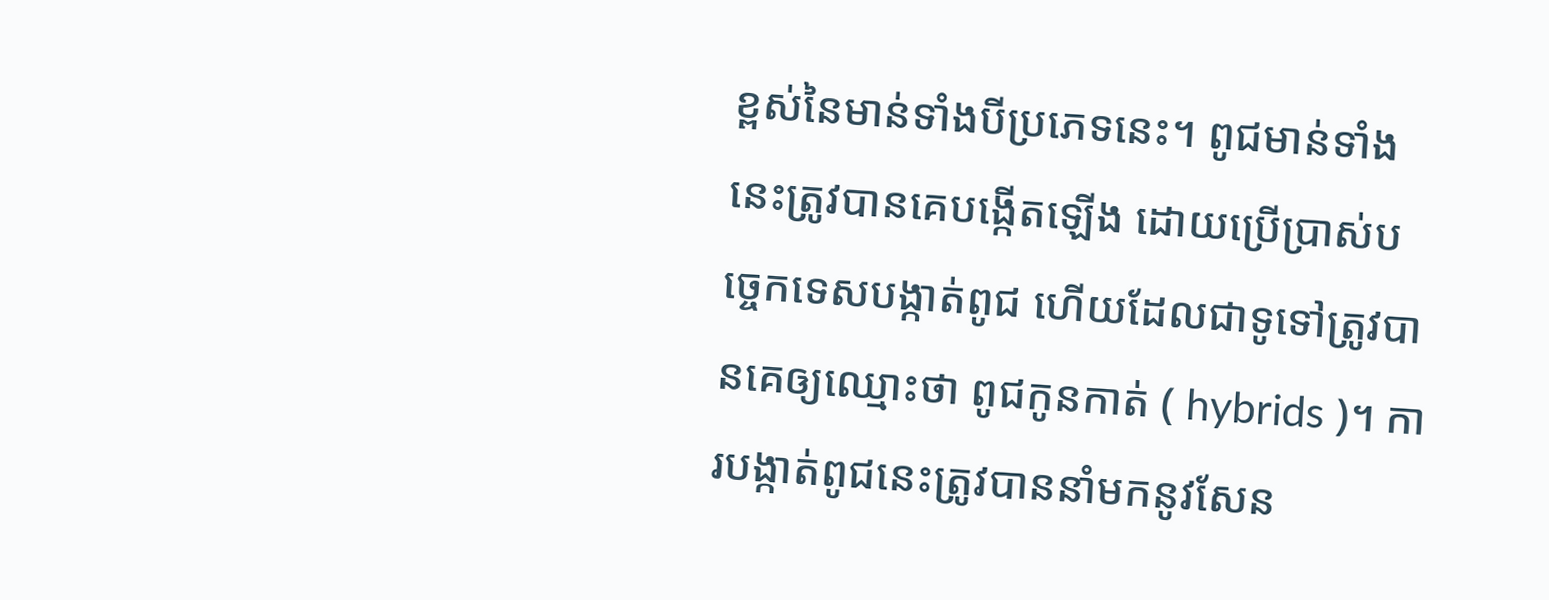ខ្ពស់នៃមាន់ទាំងបីប្រភេទនេះ។ ពូជមាន់ទាំងនេះត្រូវបានគេបង្កើតឡើង ដោយប្រើប្រាស់បច្ចេកទេសបង្កាត់ពូជ ហើយដែលជាទូទៅត្រូវបានគេឲ្យឈ្មោះថា ពូជកូនកាត់ ( hybrids )។ ការបង្កាត់ពូជនេះត្រូវបាននាំមកនូវសែន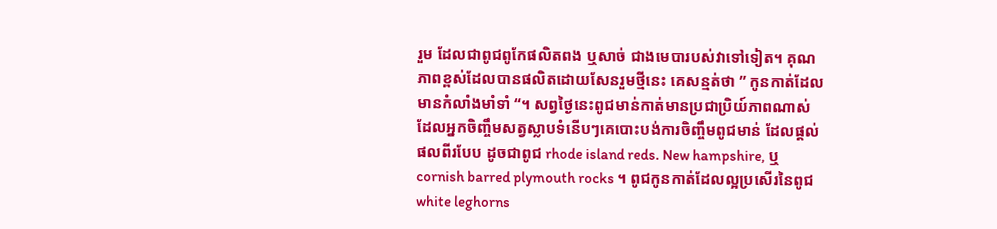រួម ដែលជាពូជពូកែផលិតពង ឬសាច់ ជាងមេបារបស់វាទៅទៀត។ គុណភាពខ្ពស់ដែលបានផលិតដោយសែនរួមថ្មីនេះ គេសន្មត់ថា ” កូនកាត់ដែលមានកំលាំងមាំទាំ “។ សព្វថ្ងៃនេះពូជមាន់កាត់មានប្រជាប្រិយ៍ភាពណាស់ ដែលអ្នកចិញ្ចឹមសត្វស្លាបទំនើបៗគេបោះបង់ការចិញ្ចឹមពូជមាន់ ដែលផ្តល់ផលពីរបែប ដូចជាពូជ rhode island reds. New hampshire, ឬ cornish barred plymouth rocks ។ ពូជកូនកាត់ដែលល្អប្រសើរនៃពូជ white leghorns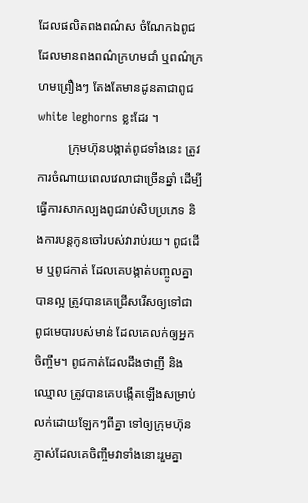ដែលផលិតពងពណ៌ស ចំណែកឯពូជដែលមានពងពណ៌ក្រហមជាំ ឬពណ៌ក្រហមព្រឿងៗ តែងតែមានដូនតាជាពូជ white leghorns ខ្លះដែរ ។
          ក្រុមហ៊ុនបង្កាត់ពូជទាំងនេះ ត្រូវការចំណាយពេលវេលាជាច្រើនឆ្នាំ ដើម្បីធ្វើការសាកល្បងពូជរាប់សិបប្រភេទ និងការបន្តកូនចៅរបស់វារាប់រយ។ ពូជដើម ឬពូជកាត់ ដែលគេបង្កាត់បញ្ចូលគ្នាបានល្អ ត្រូវបានគេជ្រើសរើសឲ្យទៅជា ពូជមេបារបស់មាន់ ដែលគេលក់ឲ្យអ្នកចិញ្ចឹម។ ពូជកាត់ដែលដឹងថាញី និងឈ្មោល ត្រូវបានគេបង្កើតឡើងសម្រាប់លក់ដោយឡែកៗពីគ្នា ទៅឲ្យក្រុមហ៊ុនភ្ញាស់ដែលគេចិញ្ចឹមវាទាំងនោះរួមគ្នា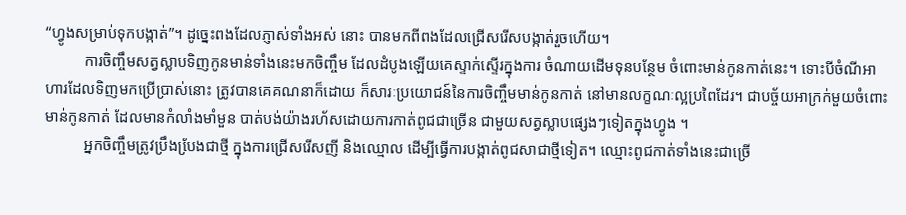“ហ្វូងសម្រាប់ទុកបង្កាត់”។ ដូច្នេះពងដែលភ្ញាស់ទាំងអស់ នោះ បានមកពីពងដែលជ្រើសរើសបង្កាត់រួចហើយ។
          ការចិញ្ចឹមសត្វស្លាបទិញកូនមាន់ទាំងនេះមកចិញ្ចឹម ដែលដំបូងឡើយគេស្ទាក់ស្ទើរក្នុងការ ចំណាយដើមទុនបន្ថែម ចំពោះមាន់កូនកាត់នេះ។ ទោះបីចំណីអាហារដែលទិញមកប្រើប្រាស់នោះ ត្រូវបានគេគណនាក៏ដោយ ក៏សារៈប្រយោជន៍នៃការចិញ្ចឹមមាន់កូនកាត់ នៅមានលក្ខណៈល្អប្រពៃដែរ។ ជាបច្ច័យអាក្រក់មួយចំពោះមាន់កូនកាត់ ដែលមានកំលាំងមាំមួន បាត់បង់យ៉ាងរហ័សដោយការកាត់ពូជជាច្រើន ជាមួយសត្វស្លាបផ្សេងៗទៀតក្នុងហ្វូង ។
          អ្នកចិញ្ចឹមត្រូវប្រឹងបែ្រងជាថ្មី ក្នុងការជ្រើសរើសញី និងឈ្មោល ដើម្បីធ្វើការបង្កាត់ពូជសាជាថ្មីទៀត។ ឈ្មោះពូជកាត់ទាំងនេះជាច្រើ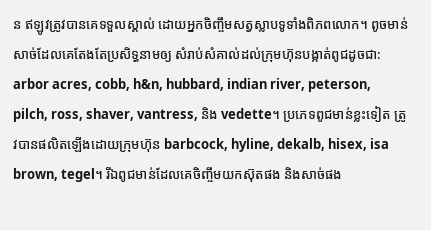ន ឥឡូវត្រូវបានគេទទួលស្គាល់ ដោយអ្នកចិញ្ចឹមសត្វស្លាបទូទាំងពិភពលោក។ ពូចមាន់សាច់ដែលគេតែងតែប្រសិទ្ធនាមឲ្យ សំរាប់សំគាល់ដល់ក្រុមហ៊ុនបង្កាត់ពូជដូចជា: arbor acres, cobb, h&n, hubbard, indian river, peterson, pilch, ross, shaver, vantress, និង vedette។ ប្រភេទពូជមាន់ខ្លះទៀត ត្រូវបានផលិតឡើងដោយក្រុមហ៊ុន barbcock, hyline, dekalb, hisex, isa brown, tegel។ រីឯពូជមាន់ដែលគេចិញ្ចឹមយកស៊ុតផង និងសាច់ផង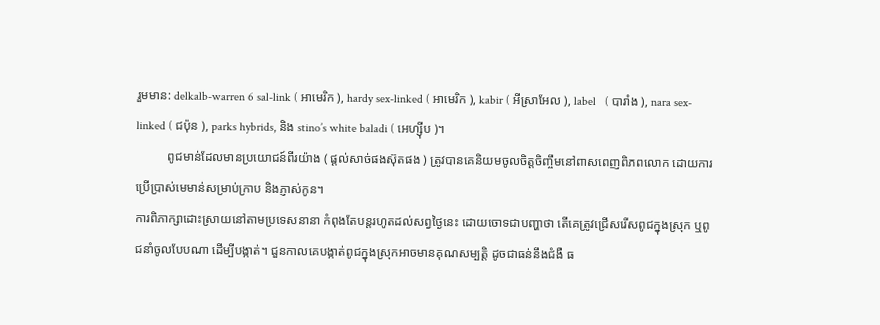រួមមាន: delkalb-warren 6 sal-link ( អាមេរិក ), hardy sex-linked ( អាមេរិក ), kabir ( អីស្រាអែល ), label   ( បារាំង ), nara sex-linked ( ជប៉ុន ), parks hybrids, និង stino’s white baladi ( អេហ្ស៊ីប )។
          ពូជមាន់ដែលមានប្រយោជន៍ពីរយ៉ាង ( ផ្តល់សាច់ផងស៊ុតផង ) ត្រូវបានគេនិយមចូលចិត្តចិញ្ចឹមនៅពាសពេញពិភពលោក ដោយការប្រើប្រាស់មេមាន់សម្រាប់ក្រាប និងភ្ញាស់កូន។
ការពិភាក្សាដោះស្រាយនៅតាមប្រទេសនានា កំពុងតែបន្តរហូតដល់សព្វថ្ងៃនេះ ដោយចោទជាបញ្ហាថា តើគេត្រូវជ្រើសរើសពូជក្នុងស្រុក ឬពូជនាំចូលបែបណា ដើម្បីបង្កាត់។ ជួនកាលគេបង្កាត់ពូជក្នុងស្រុកអាចមានគុណសម្បត្តិ ដូចជាធន់នឹងជំងឺ ធ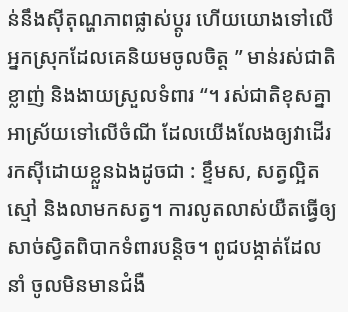ន់នឹងស៊ីតុណ្ហភាពផ្លាស់ប្តូរ ហើយយោងទៅលើអ្នកស្រុកដែលគេនិយមចូលចិត្ត ” មាន់រស់ជាតិខ្លាញ់ និងងាយស្រួលទំពារ “។ រស់ជាតិខុសគ្នាអាស្រ័យទៅលើចំណី ដែលយើងលែងឲ្យវាដើររកស៊ីដោយខ្លួនឯងដូចជា : ខ្ទឹមស, សត្វល្អិត ស្មៅ និងលាមកសត្វ។ ការលូតលាស់យឺតធ្វើឲ្យសាច់ស្វិតពិបាកទំពារបន្តិច។ ពូជបង្កាត់ដែលនាំ ចូលមិនមានជំងឺ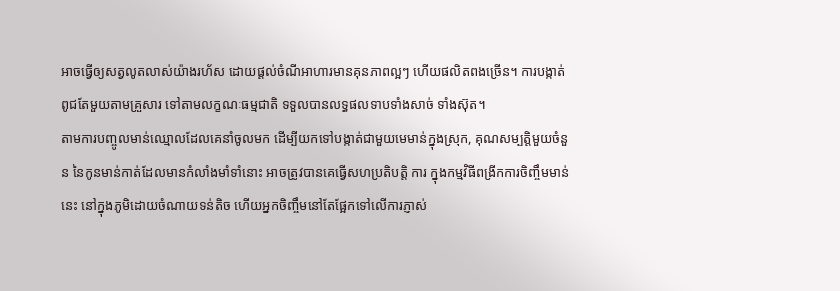អាចធ្វើឲ្យសត្វលូតលាស់យ៉ាងរហ័ស ដោយផ្តល់ចំណីអាហារមានគុនភាពល្អៗ ហើយផលិតពងច្រើន។ ការបង្កាត់ពូជតែមួយតាមគ្រួសារ ទៅតាមលក្ខណៈធម្មជាតិ ទទួលបានលទ្ធផលទាបទាំងសាច់ ទាំងស៊ុត។
តាមការបញ្ចូលមាន់ឈ្មោលដែលគេនាំចូលមក ដើម្បីយកទៅបង្កាត់ជាមួយមេមាន់ក្នុងស្រុក, គុណសម្បត្តិមួយចំនួន នៃកូនមាន់កាត់ដែលមានកំលាំងមាំទាំនោះ អាចត្រូវបានគេធ្វើសហប្រតិបត្តិ ការ ក្នុងកម្មវិធីពង្រីកការចិញ្ចឹមមាន់នេះ នៅក្នុងភូមិដោយចំណាយទន់តិច ហើយអ្នកចិញ្ចឹមនៅតែផ្អែកទៅលើការភ្ញាស់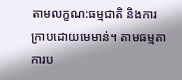តាមលក្ខណ:ធម្មជាតិ និងការក្រាបដោយមេមាន់។ តាមធម្មតាការប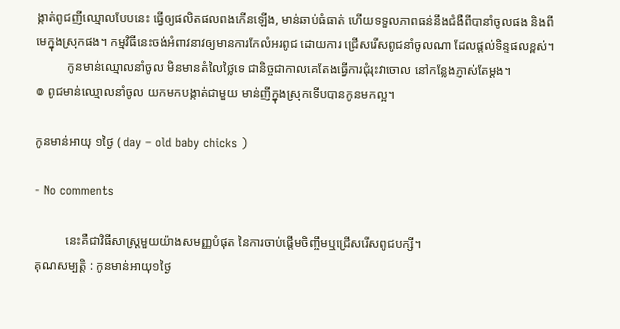ង្កាត់ពូជញីឈ្មោលបែបនេះ ធ្វើឲ្យផលិតផលពងកើនឡើង, មាន់ឆាប់ធំធាត់ ហើយទទួលភាពធន់នឹងជំងឺពីបានាំចូលផង និងពីមេក្នុងស្រុកផង។ កម្មវិធីនេះចង់អំពាវនាវឲ្យមានការកែលំអរពូជ ដោយការ ជ្រើសរើសពូជនាំចូលណា ដែលផ្តល់ទិន្ទផលខ្ពស់។
          កូនមាន់ឈ្មោលនាំចូល មិនមានតំលៃថ្លៃទេ ជានិច្ចជាកាលគេតែងធ្វើការជុំរុះវាចោល នៅកន្លែងភ្ញាស់តែម្តង។
៙ ពូជមាន់ឈ្មោលនាំចូល យកមកបង្កាត់ជាមួយ មាន់ញីក្នុងស្រុកទើបបានកូនមកល្អ។

កូនមាន់អាយុ ១ថ្ងៃ ( day – old baby chicks )

- No comments

          នេះគឺជាវិធីសាស្ត្រមួយយ៉ាងសមញ្ញបំផុត នៃការចាប់ផ្តើមចិញ្ចឹមឬជ្រើសរើសពូជបក្សី។
គុណសម្បត្តិ : កូនមាន់អាយុ១ថ្ងៃ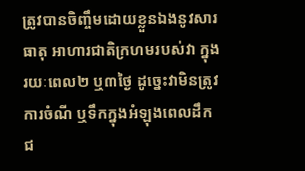ត្រូវបានចិញ្ចឹមដោយខ្លួនឯងនូវសារធាតុ អាហារជាតិក្រហមរបស់វា ក្នុងរយៈពេល២ ឬ៣ថ្ងៃ ដូច្នេះវាមិនត្រូវការចំណី ឬទឹកក្នុងអំឡុងពេលដឹកជ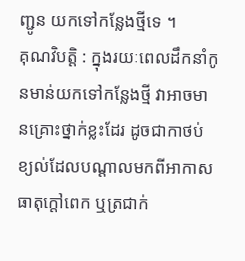ញ្ជូន យកទៅកន្លែងថ្មីទេ ។
គុណវិបត្តិ : ក្នុងរយៈពេលដឹកនាំកូនមាន់យកទៅកន្លែងថ្មី វាអាចមានគ្រោះថ្នាក់ខ្លះដែរ ដូចជាកាថប់ខ្យល់ដែលបណ្តាលមកពីអាកាសធាតុក្តៅពេក ឬត្រជាក់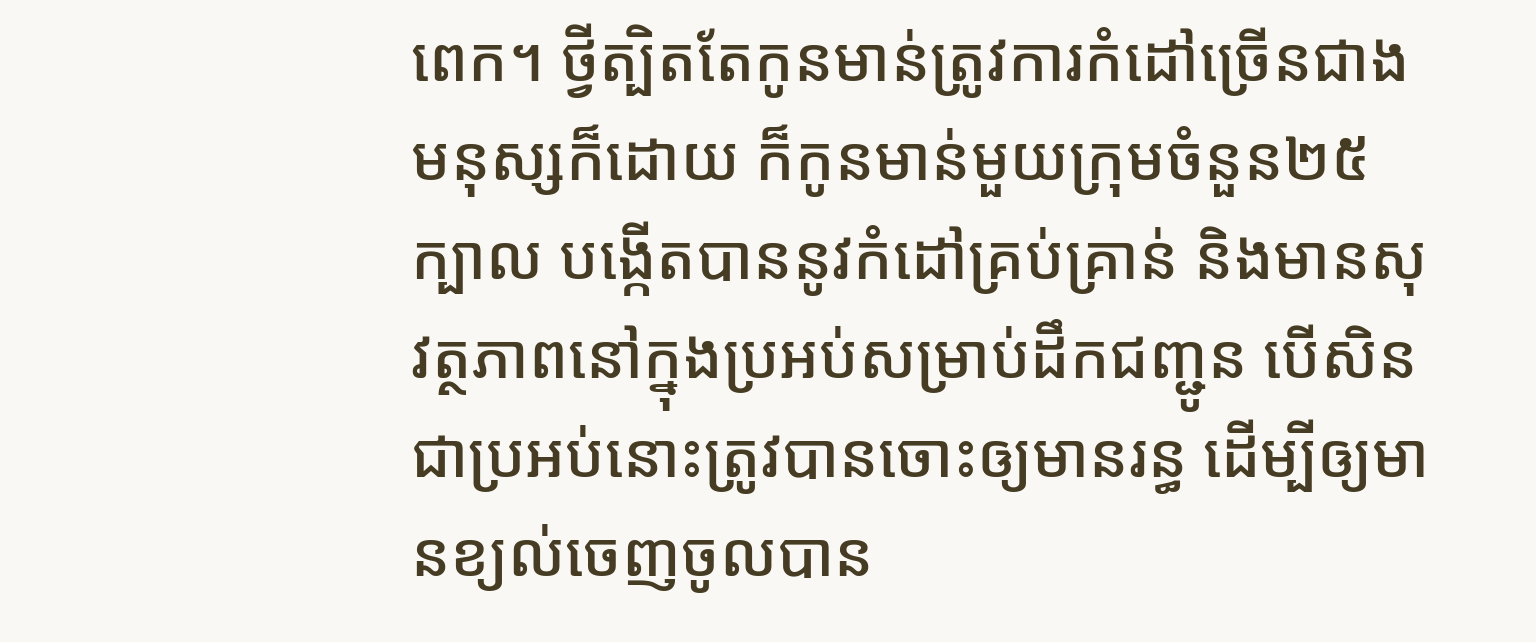ពេក។ ថ្វីត្បិតតែកូនមាន់ត្រូវការកំដៅច្រើនជាងមនុស្សក៏ដោយ ក៏កូនមាន់មួយក្រុមចំនួន២៥ក្បាល បង្កើតបាននូវកំដៅគ្រប់គ្រាន់ និងមានសុវត្ថភាពនៅក្នុងប្រអប់សម្រាប់ដឹកជញ្ជូន បើសិនជាប្រអប់នោះត្រូវបានចោះឲ្យមានរន្ធ ដើម្បីឲ្យមានខ្យល់ចេញចូលបាន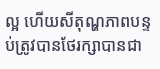ល្អ ហើយសីតុណ្ហភាពបន្ទប់ត្រូវបានថែរក្សាបានជា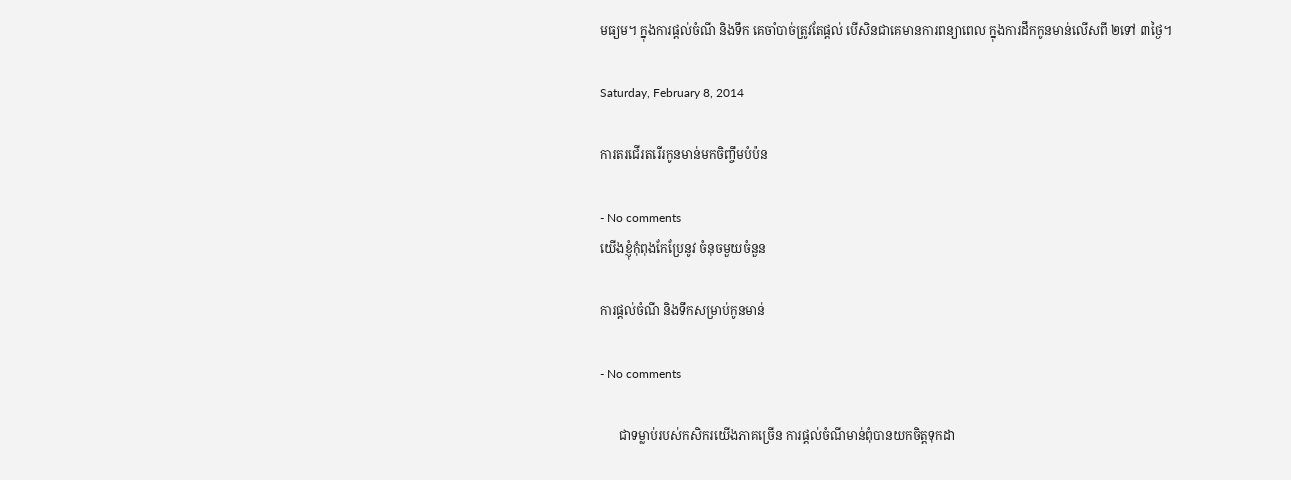មធ្យម។ ក្នុងការផ្តល់ចំណី និងទឹក គេចាំបាច់ត្រូវតែផ្តល់ បើសិនជាគេមានការពន្យាពេល ក្នុងការដឹកកូនមាន់លើសពី ២ទៅ ៣ថ្ងៃ។

Saturday, February 8, 2014

ការតរជើរតរើរកូនមាន់មកចិញ្ចឹមបំប៉ន

- No comments
យើងខ្ញុំកុំពុងកែប្រែនូវ ចំនុចមួយចំនួន

ការផ្តល់ចំណី និងទឹកសម្រាប់កូនមាន់

- No comments

      ជាទម្លាប់របស់កសិករយើងភាគច្រើន ការផ្តល់ចំណីមាន់ពុំបានយកចិត្តទុកដា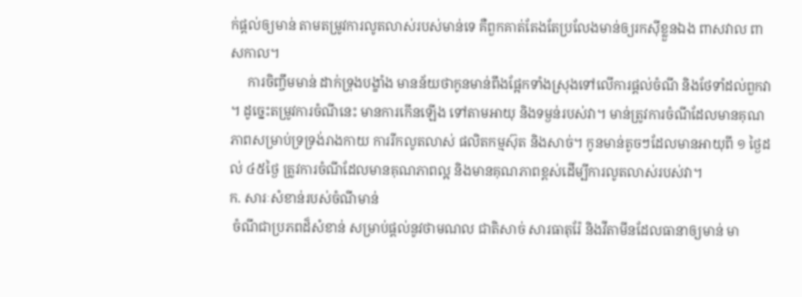ក់ផ្តល់ឲ្យមាន់ តាមតម្រូវការលូតលាស់របស់មាន់ទេ គឺពួកគាត់តែងតែប្រលែងមាន់ឲ្យរកស៊ីខ្លួនឯង ពាសវាល ពាសកាល។
     ការចិញ្ចឹមមាន់ ដាក់ទ្រុងបង្ខាំង មានន័យថាកូនមាន់ពឹងផ្អែកទាំងស្រុងទៅលើការផ្តល់ចំណី និងថែទាំដល់ពួកវា ។ ដូច្នេះតម្រូវការចំណីនេះ មានការកើនឡើង ទៅតាមអាយុ និងទម្ងន់របស់វា។ មាន់ត្រូវការចំណីដែលមានគុណភាពសម្រាប់ទ្រទ្រង់រាងកាយ ការរីកលូតលាស់ ផលិតកម្មស៊ុត និងសាច់។ កូនមាន់តូចៗដែលមានអាយុពី ១ ថ្ងៃដល់ ៤៥ថ្ងៃ ត្រូវការចំណីដែលមានគុណភាពល្អ និងមានគុណភាពខ្ពស់ដើម្បីការលូតលាស់របស់វា។
ក. សារៈសំខាន់របស់ចំណីមាន់
 ចំណីជាប្រភពដ៏សំខាន់ សម្រាប់ផ្តល់នូវថាមណល ជាតិសាច់ សារធាតុរ៉ែ និងវីតាមីនដែលធានាឲ្យមាន់ មា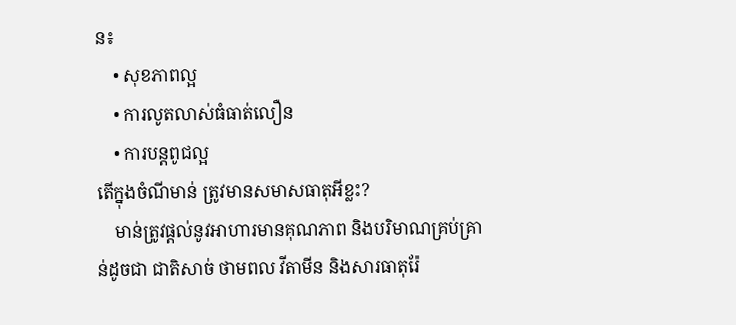ន៖
    • សុខភាពល្អ
    • ការលូតលាស់ធំធាត់លឿន
    • ការបន្តពូជល្អ
តើក្នុងចំណីមាន់ ត្រូវមានសមាសធាតុអីខ្លះ?
    មាន់ត្រូវផ្តល់នូវអាហារមានគុណភាព និងបរិមាណគ្រប់គ្រាន់ដូចជា ជាតិសាច់ ថាមពល វីតាមីន និងសារធាតុរ៉ែ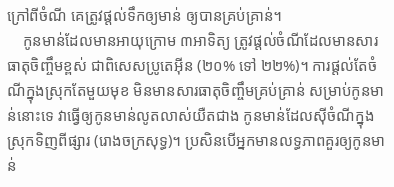ក្រៅពីចំណី គេត្រូវផ្តល់ទឹកឲ្យមាន់ ឲ្យបានគ្រប់គ្រាន់។
    កូនមាន់ដែលមានអាយុក្រោម ៣អាទិត្យ ត្រូវផ្តល់ចំណីដែលមានសារធាតុចិញ្ចឹមខ្ពស់ ជាពិសេសប្រូតេអ៊ីន (២០% ទៅ ២២%)។ ការផ្តល់តែចំណីក្នុងស្រុកតែមួយមុខ មិនមានសារធាតុចិញ្ចឹមគ្រប់គ្រាន់ សម្រាប់កូនមាន់នោះទេ វាធ្វើឲ្យកូនមាន់លូតលាស់យឺតជាង កូនមាន់ដែលស៊ីចំណីក្នុងស្រុកទិញពីផ្សារ (រោងចក្រសុទ្ធ)។ ប្រសិនបើអ្នកមានលទ្ធភាពគួរឲ្យកូនមាន់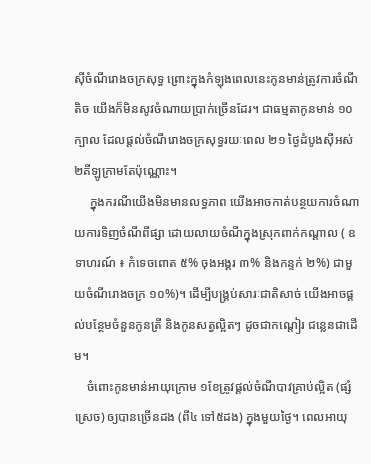ស៊ីចំណីរោងចក្រសុទ្ធ ព្រោះក្នុងកំឡុងពេលនេះកូនមាន់ត្រូវការចំណីតិច យើងក៏មិនសូវចំណាយប្រាក់ច្រើនដែរ។ ជាធម្មតាកូនមាន់ ១០ក្បាល ដែលផ្តល់ចំណីរោងចក្រសុទ្ធរយៈពេល ២១ ថ្ងៃដំបូងស៊ីអស់ ២គីឡូក្រាមតែប៉ុណ្ណោះ។
     ក្នុងករណីយើងមិនមានលទ្ធភាព យើងអាចកាត់បន្ថយការចំណាយការទិញចំណីពីផ្សា ដោយលាយចំណីក្នុងស្រុកពាក់កណ្តាល ( ឧទាហរណ៍ ៖ កំទេចពោត ៥% ចុងអង្គរ ៣% និងកន្ទក់ ២%) ជាមួយចំណីរោងចក្រ ១០%)។ ដើម្បីបង្រ្គប់សារៈជាតិសាច់ យើងអាចផ្តល់បន្ថែមចំនួនកូនត្រី និងកូនសត្វល្អិតៗ ដូចជាកណ្តៀរ ជន្លេនជាដើម។
    ចំពោះកូនមាន់អាយុក្រោម ១ខែត្រូវផ្តល់ចំណីបាវគ្រាប់ល្អិត (ផ្សំស្រេច) ឲ្យបានច្រើនដង (ពី៤ ទៅ៥ដង) ក្នុងមួយថ្ងៃ។ ពេលអាយុ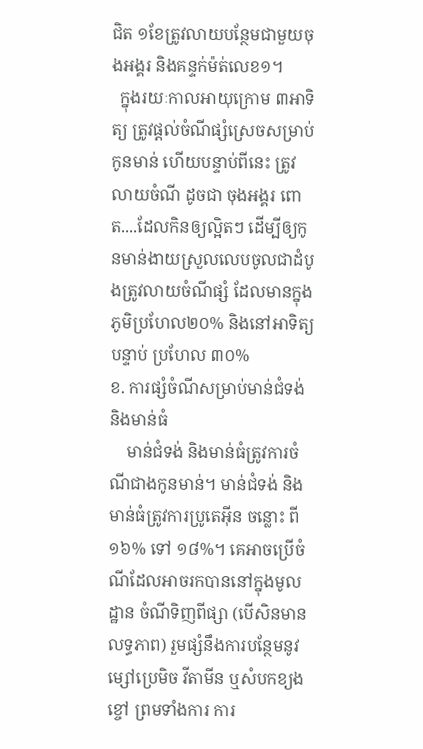ជិត ១ខែត្រូវលាយបន្ថែមជាមួយចុងអង្គរ និងគន្ទក់ម៉ត់លេខ១។
  ក្នុងរយៈកាលអាយុក្រោម ៣អាទិត្យ ត្រូវផ្តល់ចំណីផ្សំស្រេចសម្រាប់កូនមាន់ ហើយបន្ទាប់ពីនេះ ត្រូវលាយចំណី ដូចជា ចុងអង្គរ ពោត....ដែលកិនឲ្យល្អិតៗ ដើម្បីឲ្យកូនមាន់ងាយស្រួលលេបចូលជាដំបូងត្រូវលាយចំណីផ្សំ ដែលមានក្នុងភូមិប្រហែល២០% និងនៅអាទិត្យបន្ទាប់ ប្រហែល ៣០%
ខ. ការផ្សំចំណីសម្រាប់មាន់ជំទង់ និងមាន់ធំ
    មាន់ជំទង់ និងមាន់ធំត្រូវការចំណីជាងកូនមាន់។ មាន់ជំទង់ និងមាន់ធំត្រូវការប្រូតេអ៊ីន ចន្លោះ ពី ១៦% ទៅ ១៨%។ គេអាចប្រើចំណីដែលអាចរកបាននៅក្នុងមូលដ្ឋាន ចំណីទិញពីផ្សា (បើសិនមានលទ្ធភាព) រួមផ្សំនឹងការបន្ថែមនូវម្សៅប្រេមិច វីតាមីន ឬសំបកខ្យងខ្ចៅ ព្រមទាំងការ ការ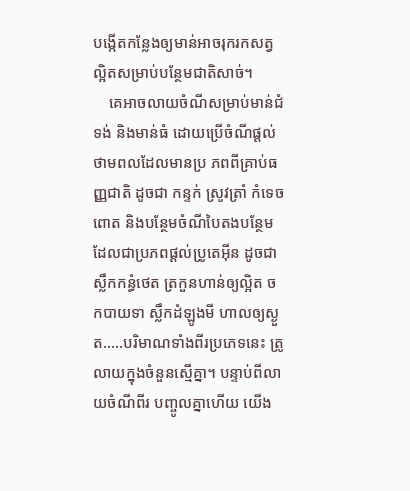បង្កើតកន្លែងឲ្យមាន់អាចរុករកសត្វល្អិតសម្រាប់បន្ថែមជាតិសាច់។
    គេអាចលាយចំណីសម្រាប់មាន់ជំទង់ និងមាន់ធំ ដោយប្រើចំណីផ្តល់ ថាមពលដែលមានប្រ ភពពីគ្រាប់ធញ្ញជាតិ ដូចជា កន្ទក់ ស្រូវត្រាំ កំទេចពោត និងបន្ថែមចំណីបៃតងបន្ថែម ដែលជាប្រភពផ្តល់ប្រូតេអ៊ីន ដូចជា ស្លឹកកន្ធំថេត ត្រកួនហាន់ឲ្យល្អិត ចកបាយទា ស្លឹកដំឡូងមី ហាលឲ្យស្ងួត.....បរិមាណទាំងពីរប្រភេទនេះ ត្រូលាយក្នុងចំនួនស្មើគ្នា។ បន្ទាប់ពីលាយចំណីពីរ បញ្ចូលគ្នាហើយ យើង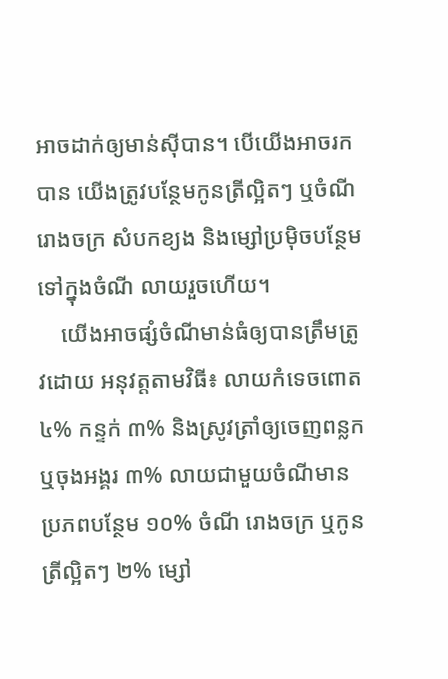អាចដាក់ឲ្យមាន់ស៊ីបាន។ បើយើងអាចរកបាន យើងត្រូវបន្ថែមកូនត្រីល្អិតៗ ឬចំណីរោងចក្រ សំបកខ្យង និងម្សៅប្រម៉ិចបន្ថែមទៅក្នុងចំណី លាយរួចហើយ។
    យើងអាចផ្សំចំណីមាន់ធំឲ្យបានត្រឹមត្រូវដោយ អនុវត្តតាមវិធី៖ លាយកំទេចពោត ៤% កន្ទក់ ៣% និងស្រូវត្រាំឲ្យចេញពន្លក ឬចុងអង្គរ ៣% លាយជាមួយចំណីមានប្រភពបន្ថែម ១០% ចំណី រោងចក្រ ឬកូនត្រីល្អិតៗ ២% ម្សៅ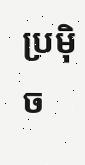ប្រម៉ិច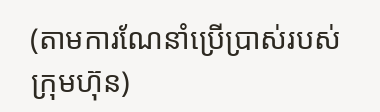(តាមការណែនាំប្រើប្រាស់របស់ក្រុមហ៊ុន)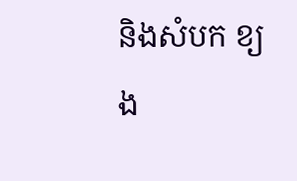និងសំបក ខ្យង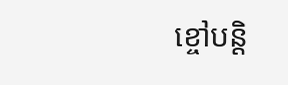ខ្ចៅបន្តិ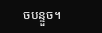ចបន្ទួច។